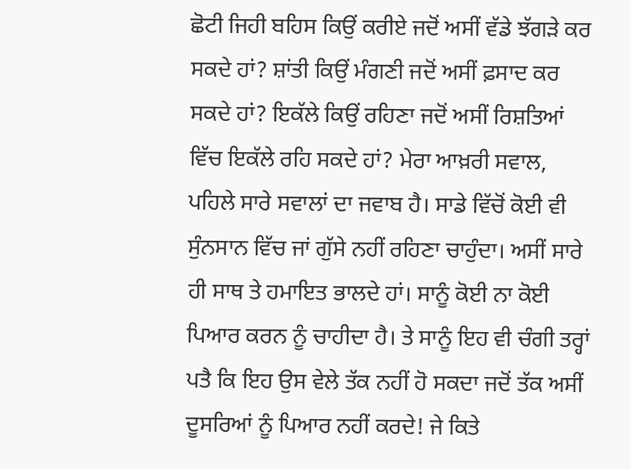ਛੋਟੀ ਜਿਹੀ ਬਹਿਸ ਕਿਉਂ ਕਰੀਏ ਜਦੋਂ ਅਸੀਂ ਵੱਡੇ ਝੱਗੜੇ ਕਰ ਸਕਦੇ ਹਾਂ? ਸ਼ਾਂਤੀ ਕਿਉਂ ਮੰਗਣੀ ਜਦੋਂ ਅਸੀਂ ਫ਼ਸਾਦ ਕਰ ਸਕਦੇ ਹਾਂ? ਇਕੱਲੇ ਕਿਉਂ ਰਹਿਣਾ ਜਦੋਂ ਅਸੀਂ ਰਿਸ਼ਤਿਆਂ ਵਿੱਚ ਇਕੱਲੇ ਰਹਿ ਸਕਦੇ ਹਾਂ? ਮੇਰਾ ਆਖ਼ਰੀ ਸਵਾਲ, ਪਹਿਲੇ ਸਾਰੇ ਸਵਾਲਾਂ ਦਾ ਜਵਾਬ ਹੈ। ਸਾਡੇ ਵਿੱਚੋਂ ਕੋਈ ਵੀ ਸੁੰਨਸਾਨ ਵਿੱਚ ਜਾਂ ਗੁੱਸੇ ਨਹੀਂ ਰਹਿਣਾ ਚਾਹੁੰਦਾ। ਅਸੀਂ ਸਾਰੇ ਹੀ ਸਾਥ ਤੇ ਹਮਾਇਤ ਭਾਲਦੇ ਹਾਂ। ਸਾਨੂੰ ਕੋਈ ਨਾ ਕੋਈ ਪਿਆਰ ਕਰਨ ਨੂੰ ਚਾਹੀਦਾ ਹੈ। ਤੇ ਸਾਨੂੰ ਇਹ ਵੀ ਚੰਗੀ ਤਰ੍ਹਾਂ ਪਤੈ ਕਿ ਇਹ ਉਸ ਵੇਲੇ ਤੱਕ ਨਹੀਂ ਹੋ ਸਕਦਾ ਜਦੋਂ ਤੱਕ ਅਸੀਂ ਦੂਸਰਿਆਂ ਨੂੰ ਪਿਆਰ ਨਹੀਂ ਕਰਦੇ! ਜੇ ਕਿਤੇ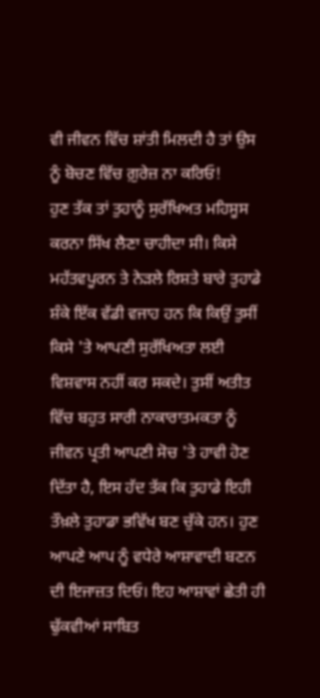ਵੀ ਜੀਵਨ ਵਿੱਚ ਸ਼ਾਂਤੀ ਮਿਲਦੀ ਹੈ ਤਾਂ ਉਸ ਨੂੰ ਬੋਚਣ ਵਿੱਚ ਗ਼ੁਰੇਜ਼ ਨਾ ਕਰਿਓ!
ਹੁਣ ਤੱਕ ਤਾਂ ਤੁਹਾਨੂੰ ਸੁਰੱਖਿਅਤ ਮਹਿਸੂਸ ਕਰਨਾ ਸਿੱਖ ਲੈਣਾ ਚਾਹੀਦਾ ਸੀ। ਕਿਸੇ ਮਹੱਤਵਪੂਰਨ ਤੇ ਨੇੜਲੇ ਰਿਸ਼ਤੇ ਬਾਰੇ ਤੁਹਾਡੇ ਸ਼ੰਕੇ ਇੱਕ ਵੱਡੀ ਵਜਾਹ ਹਨ ਕਿ ਕਿਉਂ ਤੁਸੀਂ ਕਿਸੇ 'ਤੇ ਆਪਣੀ ਸੁਰੱਖਿਅਤਾ ਲਈ ਵਿਸ਼ਵਾਸ ਨਹੀਂ ਕਰ ਸਕਦੇ। ਤੁਸੀਂ ਅਤੀਤ
ਵਿੱਚ ਬਹੁਤ ਸਾਰੀ ਨਾਕਾਰਾਤਮਕਤਾ ਨੂੰ ਜੀਵਨ ਪ੍ਰਤੀ ਆਪਣੀ ਸੋਚ 'ਤੇ ਹਾਵੀ ਹੋਣ ਦਿੱਤਾ ਹੈ, ਇਸ ਹੱਦ ਤੱਕ ਕਿ ਤੁਹਾਡੇ ਇਹੀ ਤੌਖ਼ਲੇ ਤੁਹਾਡਾ ਭਵਿੱਖ ਬਣ ਚੁੱਕੇ ਹਨ। ਹੁਣ ਆਪਣੇ ਆਪ ਨੂੰ ਵਧੇਰੇ ਆਸ਼ਾਵਾਦੀ ਬਣਨ ਦੀ ਇਜਾਜ਼ਤ ਦਿਓ। ਇਹ ਆਸ਼ਾਵਾਂ ਛੇਤੀ ਹੀ ਢੁੱਕਵੀਆਂ ਸਾਬਿਤ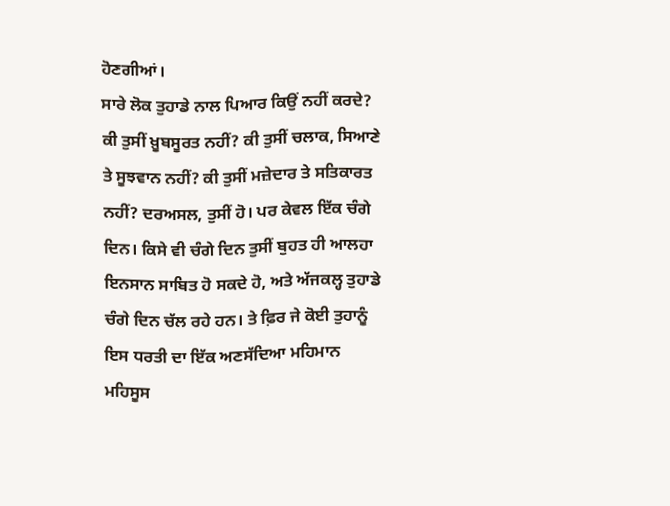ਹੋਣਗੀਆਂ।
ਸਾਰੇ ਲੋਕ ਤੁਹਾਡੇ ਨਾਲ ਪਿਆਰ ਕਿਉਂ ਨਹੀਂ ਕਰਦੇ? ਕੀ ਤੁਸੀਂ ਖ਼ੂਬਸੂਰਤ ਨਹੀਂ? ਕੀ ਤੁਸੀਂ ਚਲਾਕ, ਸਿਆਣੇ ਤੇ ਸੂਝਵਾਨ ਨਹੀਂ? ਕੀ ਤੁਸੀਂ ਮਜ਼ੇਦਾਰ ਤੇ ਸਤਿਕਾਰਤ ਨਹੀਂ? ਦਰਅਸਲ, ਤੁਸੀਂ ਹੋ। ਪਰ ਕੇਵਲ ਇੱਕ ਚੰਗੇ ਦਿਨ। ਕਿਸੇ ਵੀ ਚੰਗੇ ਦਿਨ ਤੁਸੀਂ ਬੁਹਤ ਹੀ ਆਲਹਾ ਇਨਸਾਨ ਸਾਬਿਤ ਹੋ ਸਕਦੇ ਹੋ, ਅਤੇ ਅੱਜਕਲ੍ਹ ਤੁਹਾਡੇ ਚੰਗੇ ਦਿਨ ਚੱਲ ਰਹੇ ਹਨ। ਤੇ ਫ਼ਿਰ ਜੇ ਕੋਈ ਤੁਹਾਨੂੰ ਇਸ ਧਰਤੀ ਦਾ ਇੱਕ ਅਣਸੱਦਿਆ ਮਹਿਮਾਨ ਮਹਿਸੂਸ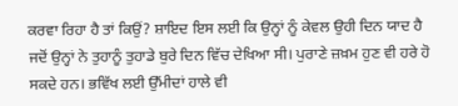ਕਰਵਾ ਰਿਹਾ ਹੈ ਤਾਂ ਕਿਉਂ? ਸ਼ਾਇਦ ਇਸ ਲਈ ਕਿ ਉਨ੍ਹਾਂ ਨੂੰ ਕੇਵਲ ਉਹੀ ਦਿਨ ਯਾਦ ਹੈ ਜਦੋਂ ਉਨ੍ਹਾਂ ਨੇ ਤੁਹਾਨੂੰ ਤੁਹਾਡੇ ਬੁਰੇ ਦਿਨ ਵਿੱਚ ਦੇਖਿਆ ਸੀ। ਪੁਰਾਣੇ ਜ਼ਖ਼ਮ ਹੁਣ ਵੀ ਹਰੇ ਹੋ ਸਕਦੇ ਹਨ। ਭਵਿੱਖ ਲਈ ਉੱਮੀਦਾਂ ਹਾਲੇ ਵੀ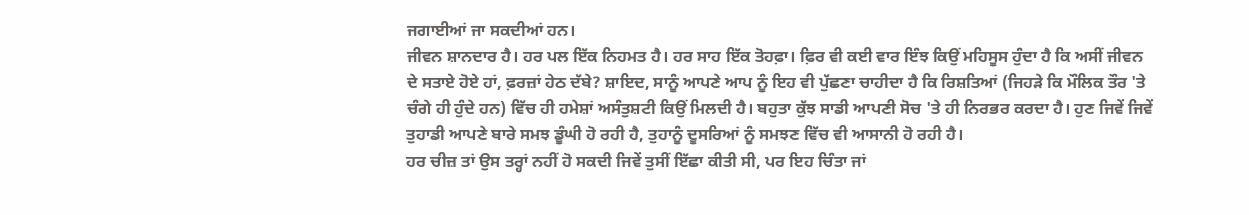ਜਗਾਈਆਂ ਜਾ ਸਕਦੀਆਂ ਹਨ।
ਜੀਵਨ ਸ਼ਾਨਦਾਰ ਹੈ। ਹਰ ਪਲ ਇੱਕ ਨਿਹਮਤ ਹੈ। ਹਰ ਸਾਹ ਇੱਕ ਤੋਹਫ਼ਾ। ਫ਼ਿਰ ਵੀ ਕਈ ਵਾਰ ਇੰਝ ਕਿਉਂ ਮਹਿਸੂਸ ਹੁੰਦਾ ਹੈ ਕਿ ਅਸੀਂ ਜੀਵਨ ਦੇ ਸਤਾਏ ਹੋਏ ਹਾਂ, ਫ਼ਰਜ਼ਾਂ ਹੇਠ ਦੱਬੇ? ਸ਼ਾਇਦ, ਸਾਨੂੰ ਆਪਣੇ ਆਪ ਨੂੰ ਇਹ ਵੀ ਪੁੱਛਣਾ ਚਾਹੀਦਾ ਹੈ ਕਿ ਰਿਸ਼ਤਿਆਂ (ਜਿਹੜੇ ਕਿ ਮੌਲਿਕ ਤੌਰ 'ਤੇ ਚੰਗੇ ਹੀ ਹੁੰਦੇ ਹਨ) ਵਿੱਚ ਹੀ ਹਮੇਸ਼ਾਂ ਅਸੰਤੁਸ਼ਟੀ ਕਿਉਂ ਮਿਲਦੀ ਹੈ। ਬਹੁਤਾ ਕੁੱਝ ਸਾਡੀ ਆਪਣੀ ਸੋਚ 'ਤੇ ਹੀ ਨਿਰਭਰ ਕਰਦਾ ਹੈ। ਹੁਣ ਜਿਵੇਂ ਜਿਵੇਂ ਤੁਹਾਡੀ ਆਪਣੇ ਬਾਰੇ ਸਮਝ ਡੂੰਘੀ ਹੋ ਰਹੀ ਹੈ, ਤੁਹਾਨੂੰ ਦੂਸਰਿਆਂ ਨੂੰ ਸਮਝਣ ਵਿੱਚ ਵੀ ਆਸਾਨੀ ਹੋ ਰਹੀ ਹੈ।
ਹਰ ਚੀਜ਼ ਤਾਂ ਉਸ ਤਰ੍ਹਾਂ ਨਹੀਂ ਹੋ ਸਕਦੀ ਜਿਵੇਂ ਤੁਸੀਂ ਇੱਛਾ ਕੀਤੀ ਸੀ, ਪਰ ਇਹ ਚਿੰਤਾ ਜਾਂ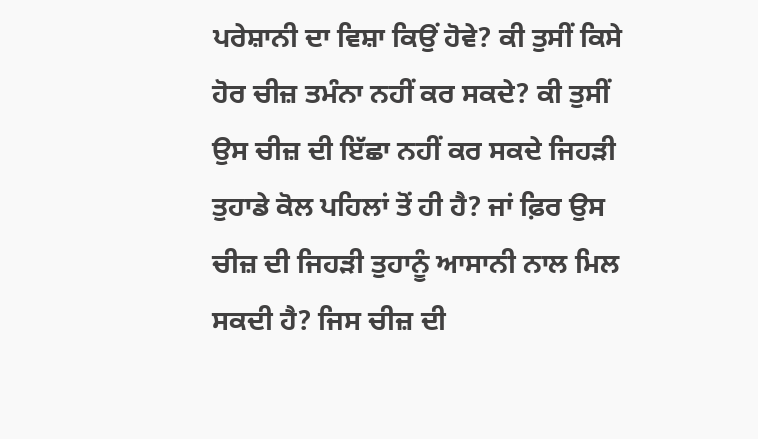ਪਰੇਸ਼ਾਨੀ ਦਾ ਵਿਸ਼ਾ ਕਿਉਂ ਹੋਵੇ? ਕੀ ਤੁਸੀਂ ਕਿਸੇ ਹੋਰ ਚੀਜ਼ ਤਮੰਨਾ ਨਹੀਂ ਕਰ ਸਕਦੇ? ਕੀ ਤੁਸੀਂ ਉਸ ਚੀਜ਼ ਦੀ ਇੱਛਾ ਨਹੀਂ ਕਰ ਸਕਦੇ ਜਿਹੜੀ ਤੁਹਾਡੇ ਕੋਲ ਪਹਿਲਾਂ ਤੋਂ ਹੀ ਹੈ? ਜਾਂ ਫ਼ਿਰ ਉਸ ਚੀਜ਼ ਦੀ ਜਿਹੜੀ ਤੁਹਾਨੂੰ ਆਸਾਨੀ ਨਾਲ ਮਿਲ ਸਕਦੀ ਹੈ? ਜਿਸ ਚੀਜ਼ ਦੀ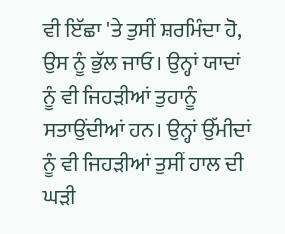ਵੀ ਇੱਛਾ 'ਤੇ ਤੁਸੀਂ ਸ਼ਰਮਿੰਦਾ ਹੋ, ਉਸ ਨੂੰ ਭੁੱਲ ਜਾਓ। ਉਨ੍ਹਾਂ ਯਾਦਾਂ ਨੂੰ ਵੀ ਜਿਹੜੀਆਂ ਤੁਹਾਨੂੰ ਸਤਾਉਂਦੀਆਂ ਹਨ। ਉਨ੍ਹਾਂ ਉੱਮੀਦਾਂ ਨੂੰ ਵੀ ਜਿਹੜੀਆਂ ਤੁਸੀਂ ਹਾਲ ਦੀ ਘੜੀ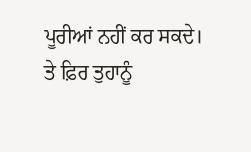ਪੂਰੀਆਂ ਨਹੀਂ ਕਰ ਸਕਦੇ। ਤੇ ਫ਼ਿਰ ਤੁਹਾਨੂੰ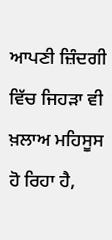ਆਪਣੀ ਜ਼ਿੰਦਗੀ ਵਿੱਚ ਜਿਹੜਾ ਵੀ ਖ਼ਲਾਅ ਮਹਿਸੂਸ ਹੋ ਰਿਹਾ ਹੈ,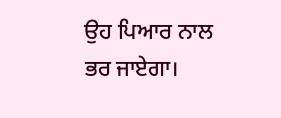ਉਹ ਪਿਆਰ ਨਾਲ ਭਰ ਜਾਏਗਾ।